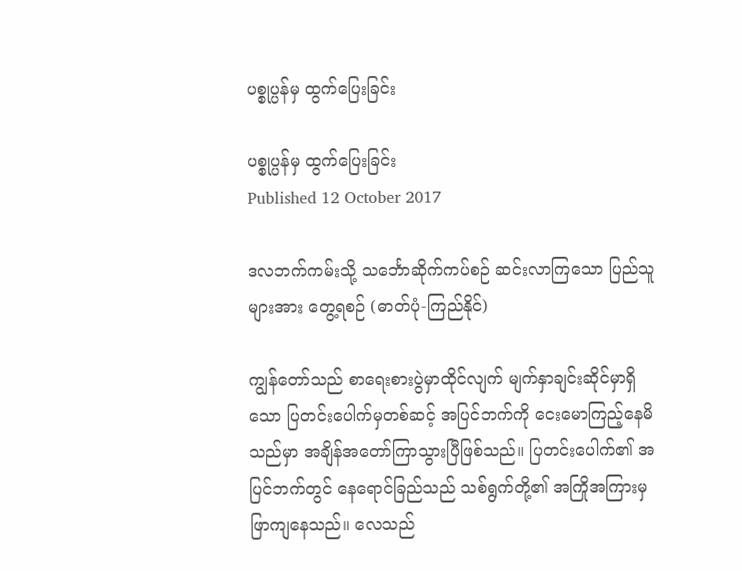ပစ္စုပ္ပန်မှ ထွက်ပြေးခြင်း

ပစ္စုပ္ပန်မှ ထွက်ပြေးခြင်း
Published 12 October 2017

ဒလဘက်ကမ်းသို့ သင်္ဘောဆိုက်ကပ်စဉ် ဆင်းလာကြသော ပြည်သူများအား တွေ့ရစဉ် (ဓာတ်ပုံ-ကြည်နိုင်)

ကျွန်တော်သည် စာရေးစားပွဲမှာထိုင်လျက် မျက်နှာချင်းဆိုင်မှာရှိသော ပြတင်းပေါက်မှတစ်ဆင့် အပြင်ဘက်ကို ငေးမောကြည့်နေမိသည်မှာ အချိန်အတော်ကြာသွားပြီဖြစ်သည်။ ပြတင်းပေါက်၏ အပြင်ဘက်တွင် နေရောင်ခြည်သည် သစ်ရွက်တို့၏ အကြိုအကြားမှ ဖြာကျနေသည်။ လေသည်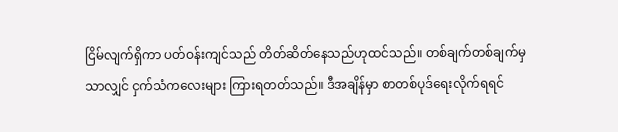ငြိမ်လျက်ရှိကာ ပတ်ဝန်းကျင်သည် တိတ်ဆိတ်နေသည်ဟုထင်သည်။ တစ်ချက်တစ်ချက်မှသာလျှင် ငှက်သံကလေးများ ကြားရတတ်သည်။ ဒီအချိန်မှာ စာတစ်ပုဒ်ရေးလိုက်ရရင်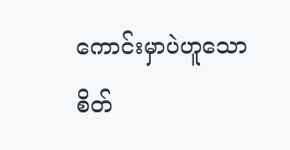ကောင်းမှာပဲဟူသော စိတ်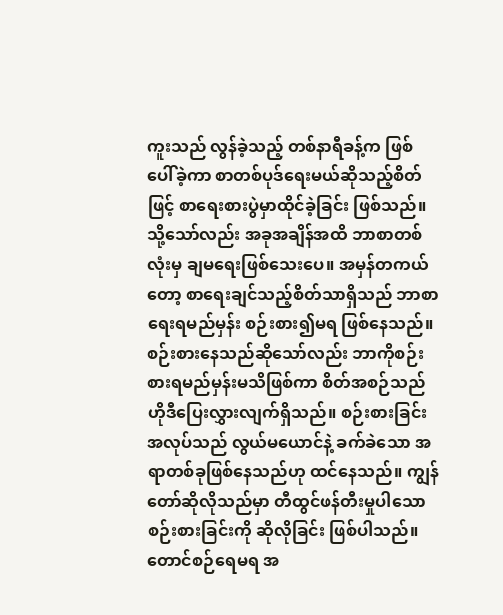ကူးသည် လွန်ခဲ့သည့် တစ်နာရီခန့်က ဖြစ်ပေါ်ခဲ့ကာ စာတစ်ပုဒ်ရေးမယ်ဆိုသည့်စိတ်ဖြင့် စာရေးစားပွဲမှာထိုင်ခဲ့ခြင်း ဖြစ်သည်။ သို့သော်လည်း အခုအချိန်အထိ ဘာစာတစ်လုံးမှ ချမရေးဖြစ်သေးပေ။ အမှန်တကယ်တော့ စာရေးချင်သည့်စိတ်သာရှိသည် ဘာစာရေးရမည်မှန်း စဉ်းစား၍မရ ဖြစ်နေသည်။ စဉ်းစားနေသည်ဆိုသော်လည်း ဘာကိုစဉ်းစားရမည်မှန်းမသိဖြစ်ကာ စိတ်အစဉ်သည် ဟိုဒီပြေးလွှားလျက်ရှိသည်။ စဉ်းစားခြင်း အလုပ်သည် လွယ်မယောင်နဲ့ ခက်ခဲသော အရာတစ်ခုဖြစ်နေသည်ဟု ထင်နေသည်။ ကျွန်တော်ဆိုလိုသည်မှာ တီထွင်ဖန်တီးမှုပါသော စဉ်းစားခြင်းကို ဆိုလိုခြင်း ဖြစ်ပါသည်။ တောင်စဉ်ရေမရ အ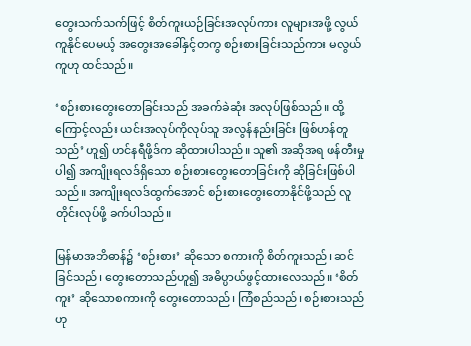တွေးသက်သက်ဖြင့် စိတ်ကူးယဉ်ခြင်းအလုပ်ကား လူများအဖို့ လွယ်ကူနိုင်ပေမယ့် အတွေးအခေါ်နှင့်တကွ စဉ်းစားခြင်းသည်ကား မလွယ်ကူဟု ထင်သည်။

‘စဉ်းစားတွေးတောခြင်းသည် အခက်ခဲဆုံး အလုပ်ဖြစ်သည်။ ထို့ကြောင့်လည်း ယင်းအလုပ်ကိုလုပ်သူ အလွန်နည်းခြင်း ဖြစ်ဟန်တူသည်’ ဟူ၍ ဟင်နရီဖို့ဒ်က ဆိုထားပါသည်။ သူ၏ အဆိုအရ ဖန်တီးမှုပါ၍ အကျိုးရလဒ်ရှိသော စဉ်းစားတွေးတောခြင်းကို ဆိုခြင်းဖြစ်ပါသည်။ အကျိုးရလဒ်ထွက်အောင် စဉ်းစားတွေးတောနိုင်ဖို့သည် လူတိုင်းလုပ်ဖို့ ခက်ပါသည်။

မြန်မာအဘိဓာန်၌ ‘စဉ်းစား’ ဆိုသော စကားကို စိတ်ကူးသည်၊ ဆင်ခြင်သည်၊ တွေးတောသည်ဟူ၍ အဓိပ္ပာယ်ဖွင့်ထားလေသည်။ ‘စိတ်ကူး’ ဆိုသောစကားကို တွေးတောသည်၊ ကြံစည်သည်၊ စဉ်းစားသည်ဟု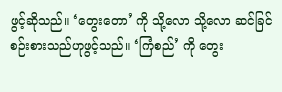ဖွင့်ဆိုသည်။ ‘တွေးတော’ ကို သို့လော သို့လော ဆင်ခြင်စဉ်းစားသည်ဟုဖွင့်သည်။ ‘ကြံစည်’ ကို တွေး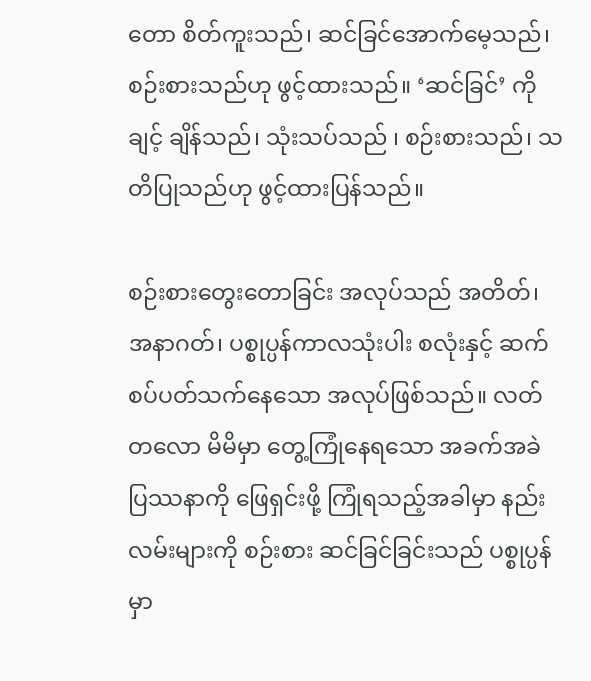တော စိတ်ကူးသည်၊ ဆင်ခြင်အောက်မေ့သည်၊ စဉ်းစားသည်ဟု ဖွင့်ထားသည်။ ‘ဆင်ခြင်’ ကို ချင့် ချိန်သည်၊ သုံးသပ်သည် ၊ စဉ်းစားသည်၊ သတိပြုသည်ဟု ဖွင့်ထားပြန်သည်။

စဉ်းစားတွေးတောခြင်း အလုပ်သည် အတိတ်၊ အနာဂတ်၊ ပစ္စုပ္ပန်ကာလသုံးပါး စလုံးနှင့် ဆက်စပ်ပတ်သက်နေသော အလုပ်ဖြစ်သည်။ လတ်တလော မိမိမှာ တွေ့ကြုံနေရသော အခက်အခဲ ပြဿနာကို ဖြေရှင်းဖို့ ကြုံရသည့်အခါမှာ နည်းလမ်းများကို စဉ်းစား ဆင်ခြင်ခြင်းသည် ပစ္စုပ္ပန်မှာ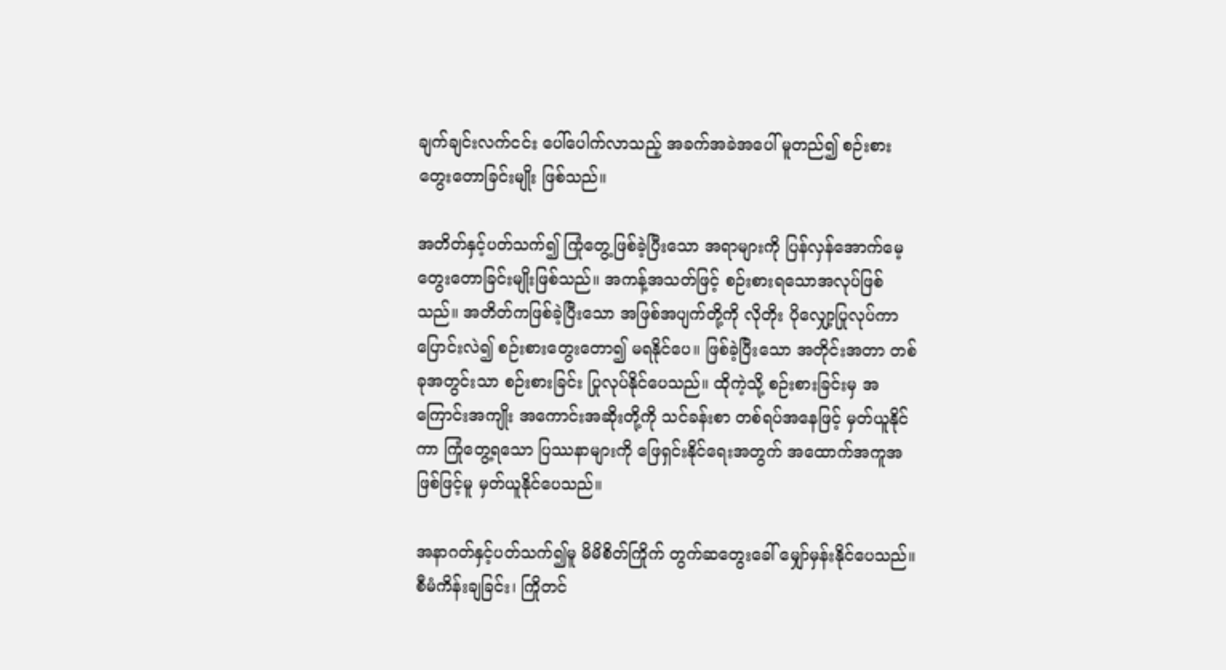ချက်ချင်းလက်ငင်း ပေါ်ပေါက်လာသည့် အခက်အခဲအပေါ် မူတည်၍ စဉ်းစားတွေးတောခြင်းမျိုး ဖြစ်သည်။

အတိတ်နှင့်ပတ်သက်၍ ကြုံတွေ့ဖြစ်ခဲ့ပြီးသော အရာများကို ပြန်လှန်အောက်မေ့ တွေးတောခြင်းမျိုးဖြစ်သည်။ အကန့်အသတ်ဖြင့် စဉ်းစားရသောအလုပ်ဖြစ်သည်။ အတိတ်ကဖြစ်ခဲ့ပြီးသော အဖြစ်အပျက်တို့ကို လိုတိုး ပိုလျှော့ပြုလုပ်ကာ ပြောင်းလဲ၍ စဉ်းစားတွေးတော၍ မရနိုင်ပေ။ ဖြစ်ခဲ့ပြီးသော အတိုင်းအတာ တစ်ခုအတွင်းသာ စဉ်းစားခြင်း ပြုလုပ်နိုင်ပေသည်။ ထိုကဲ့သို့ စဉ်းစားခြင်းမှ အကြောင်းအကျိုး အကောင်းအဆိုးတို့ကို သင်ခန်းစာ တစ်ရပ်အနေဖြင့် မှတ်ယူနိုင်ကာ ကြုံတွေ့ရသော ပြဿနာများကို ဖြေရှင်းနိုင်ရေးအတွက် အထောက်အကူအဖြစ်ဖြင့်မူ မှတ်ယူနိုင်ပေသည်။

အနာဂတ်နှင့်ပတ်သက်၍မူ မိမိစိတ်ကြိုက် တွက်ဆတွေးခေါ် မျှော်မှန်းနိုင်ပေသည်။ စီမံကိန်းချခြင်း၊ ကြိုတင်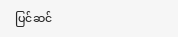ပြင်ဆင်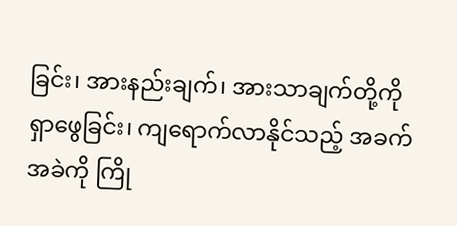ခြင်း၊ အားနည်းချက်၊ အားသာချက်တို့ကို ရှာဖွေခြင်း၊ ကျရောက်လာနိုင်သည့် အခက်အခဲကို ကြို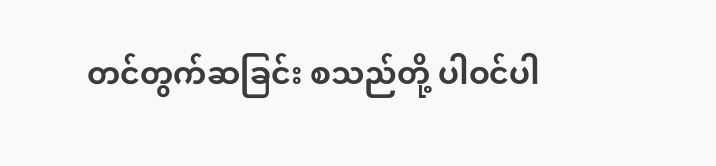တင်တွက်ဆခြင်း စသည်တို့ ပါဝင်ပါ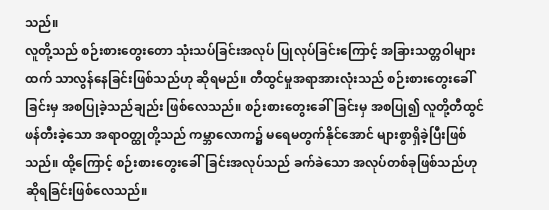သည်။
လူတို့သည် စဉ်းစားတွေးတော သုံးသပ်ခြင်းအလုပ် ပြုလုပ်ခြင်းကြောင့် အခြားသတ္တဝါများထက် သာလွန်နေခြင်းဖြစ်သည်ဟု ဆိုရမည်။ တီထွင်မှုအရာအားလုံးသည် စဉ်းစားတွေးခေါ်ခြင်းမှ အစပြုခဲ့သည်ချည်း ဖြစ်လေသည်။ စဉ်းစားတွေးခေါ်ခြင်းမှ အစပြု၍ လူတို့တီထွင်ဖန်တီးခဲ့သော အရာဝတ္ထုတို့သည် ကမ္ဘာလောက၌ မရေမတွက်နိုင်အောင် များစွာရှိခဲ့ပြီးဖြစ်သည်။ ထို့ကြောင့် စဉ်းစားတွေးခေါ်ခြင်းအလုပ်သည် ခက်ခဲသော အလုပ်တစ်ခုဖြစ်သည်ဟု ဆိုရခြင်းဖြစ်လေသည်။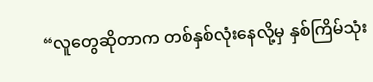“လူတွေဆိုတာက တစ်နှစ်လုံးနေလို့မှ နှစ်ကြိမ်သုံး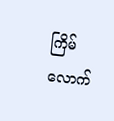ကြိမ်လောက်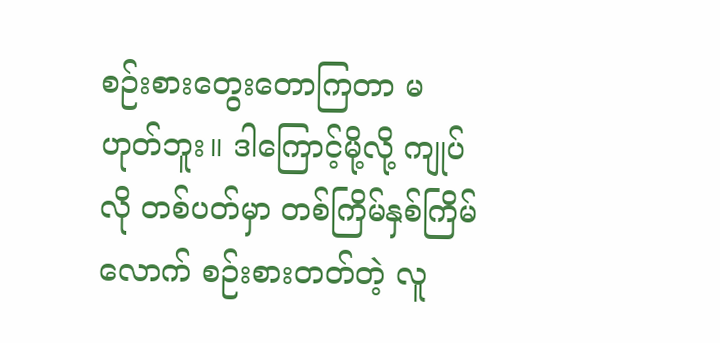စဉ်းစားတွေးတောကြတာ မဟုတ်ဘူး။ ဒါကြောင့်မို့လို့ ကျုပ်လို တစ်ပတ်မှာ တစ်ကြိမ်နှစ်ကြိမ်လောက် စဉ်းစားတတ်တဲ့ လူ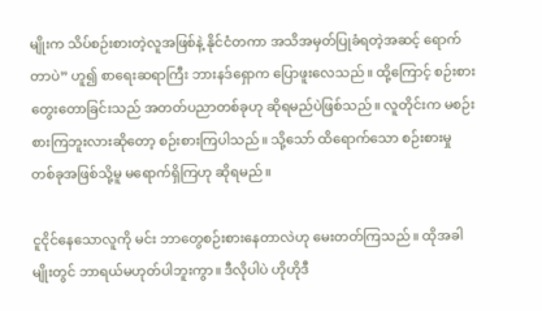မျိုးက သိပ်စဉ်းစားတဲ့လူအဖြစ်နဲ့ နိုင်ငံတကာ အသိအမှတ်ပြုခံရတဲ့အဆင့် ရောက်တာပဲ” ဟူ၍ စာရေးဆရာကြီး ဘားနဒ်ရှောက ပြောဖူးလေသည်။ ထို့ကြောင့် စဉ်းစားတွေးတောခြင်းသည် အတတ်ပညာတစ်ခုဟု ဆိုရမည်ပဲဖြစ်သည်။ လူတိုင်းက မစဉ်းစားကြဘူးလားဆိုတော့ စဉ်းစားကြပါသည်။ သို့သော် ထိရောက်သော စဉ်းစားမှု တစ်ခုအဖြစ်သို့မူ မရောက်ရှိကြဟု ဆိုရမည်။

ငူငိုင်နေသောလူကို မင်း ဘာတွေစဉ်းစားနေတာလဲဟု မေးတတ်ကြသည်။ ထိုအခါမျိုးတွင် ဘာရယ်မဟုတ်ပါဘူးကွာ။ ဒီလိုပါပဲ ဟိုဟိုဒီ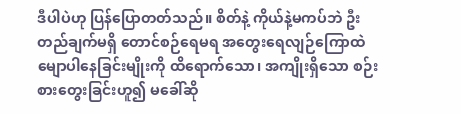ဒီပါပဲဟု ပြန်ပြောတတ်သည်။ စိတ်နဲ့ ကိုယ်နဲ့မကပ်ဘဲ ဦးတည်ချက်မရှိ တောင်စဉ်ရေမရ အတွေးရေလျဉ်ကြောထဲ မျောပါနေခြင်းမျိုးကို ထိရောက်သော၊ အကျိုးရှိသော စဉ်းစားတွေးခြင်းဟူ၍ မခေါ်ဆို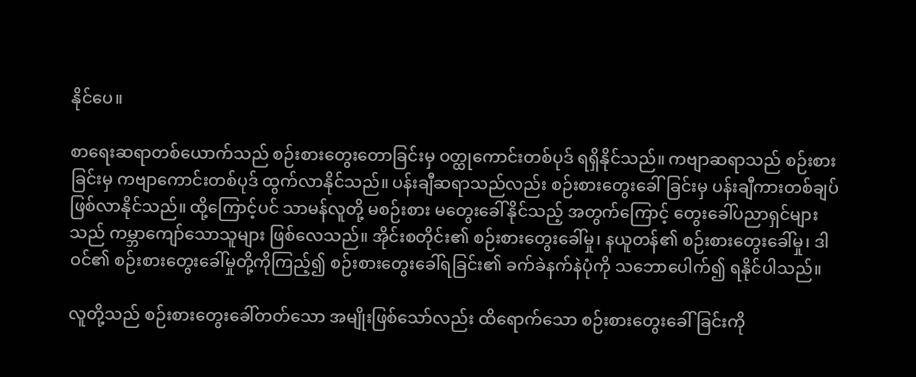နိုင်ပေ။

စာရေးဆရာတစ်ယောက်သည် စဉ်းစားတွေးတောခြင်းမှ ဝတ္ထုကောင်းတစ်ပုဒ် ရရှိနိုင်သည်။ ကဗျာဆရာသည် စဉ်းစားခြင်းမှ ကဗျာကောင်းတစ်ပုဒ် ထွက်လာနိုင်သည်။ ပန်းချီဆရာသည်လည်း စဉ်းစားတွေးခေါ်ခြင်းမှ ပန်းချီကားတစ်ချပ် ဖြစ်လာနိုင်သည်။ ထို့ကြောင့်ပင် သာမန်လူတို့ မစဉ်းစား မတွေးခေါ်နိုင်သည့် အတွက်ကြောင့် တွေးခေါ်ပညာရှင်များသည် ကမ္ဘာကျော်သောသူများ ဖြစ်လေသည်။ အိုင်းစတိုင်း၏ စဉ်းစားတွေးခေါ်မှု၊ နယူတန်၏ စဉ်းစားတွေးခေါ်မှု၊ ဒါဝင်၏ စဉ်းစားတွေးခေါ်မှုတို့ကိုကြည့်၍ စဉ်းစားတွေးခေါ်ရခြင်း၏ ခက်ခဲနက်နဲပုံကို သဘောပေါက်၍ ရနိုင်ပါသည်။

လူတို့သည် စဉ်းစားတွေးခေါ်တတ်သော အမျိုးဖြစ်သော်လည်း ထိရောက်သော စဉ်းစားတွေးခေါ်ခြင်းကို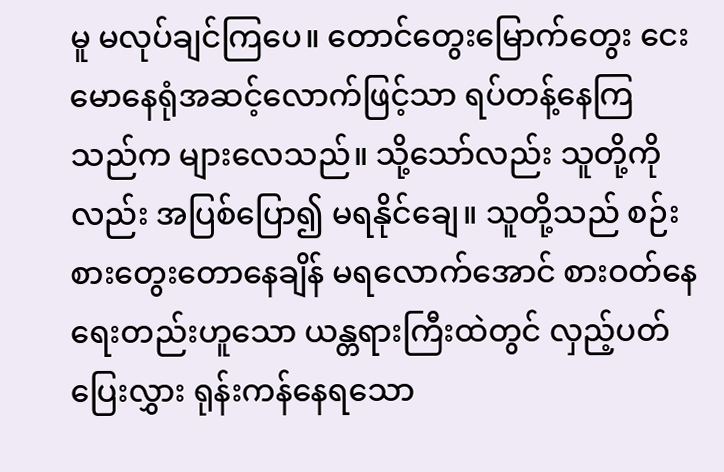မူ မလုပ်ချင်ကြပေ။ တောင်တွေးမြောက်တွေး ငေးမောနေရုံအဆင့်လောက်ဖြင့်သာ ရပ်တန့်နေကြသည်က များလေသည်။ သို့သော်လည်း သူတို့ကိုလည်း အပြစ်ပြော၍ မရနိုင်ချေ။ သူတို့သည် စဉ်းစားတွေးတောနေချိန် မရလောက်အောင် စားဝတ်နေရေးတည်းဟူသော ယန္တရားကြီးထဲတွင် လှည့်ပတ်ပြေးလွှား ရုန်းကန်နေရသော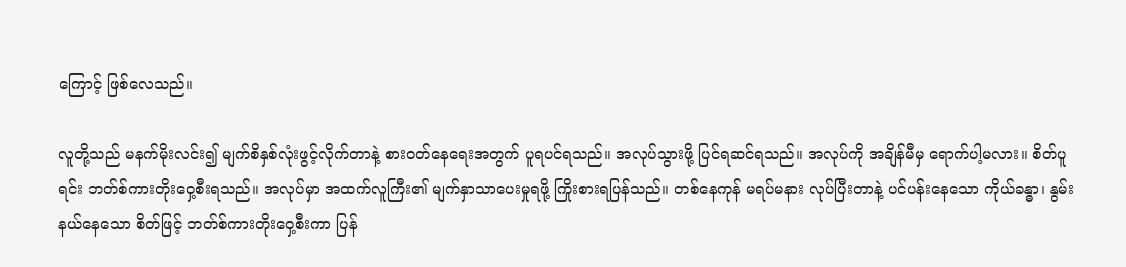ကြောင့် ဖြစ်လေသည်။

လူတို့သည် မနက်မိုးလင်း၍ မျက်စိနှစ်လုံးဖွင့်လိုက်တာနဲ့ စားဝတ်နေရေးအတွက် ပူရပင်ရသည်။ အလုပ်သွားဖို့ ပြင်ရဆင်ရသည်။ အလုပ်ကို အချိန်မီမှ ရောက်ပါ့မလား။ စိတ်ပူရင်း ဘတ်စ်ကားတိုးဝှေ့စီးရသည်။ အလုပ်မှာ အထက်လူကြီး၏ မျက်နှာသာပေးမှုရဖို့ ကြိုးစားရပြန်သည်။ တစ်နေကုန် မရပ်မနား လုပ်ပြီးတာနဲ့ ပင်ပန်းနေသော ကိုယ်ခန္ဓာ၊ နွမ်းနယ်နေသော စိတ်ဖြင့် ဘတ်စ်ကားတိုးဝှေ့စီးကာ ပြန်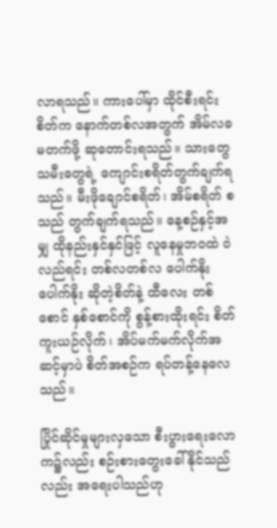လာရသည်။ ကားပေါ်မှာ ထိုင်စီးရင်း စိတ်က နောက်တစ်လအတွက် အိမ်လခ မတက်ဖို့ ဆုတောင်းရသည်။ သားတွေ သမီးတွေရဲ့ ကျောင်းစရိတ်တွက်ချက်ရသည်။ မီးဖိုချောင်စရိတ်၊ အိမ်စရိတ် စသည် တွက်ချက်ရသည်။ နေ့စဉ်နှင့်အမျှ ထိုနည်းနှင်နှင်ဖြင့် လူနေမှုဘဝထဲ ဝဲလည်ရင်း တစ်လတစ်လ ပေါက်နိုးပေါက်နိုး ဆိုတဲ့စိတ်နဲ့ ထီလေး တစ်စောင် နှစ်စောင်ကို စွန့်စားထိုးရင်း စိတ်ကူးယဉ်လိုက်၊ အိပ်မက်မက်လိုက်အဆင့်မှာပဲ စိတ်အစဉ်က ရပ်တန့်နေလေသည်။

ပြိုင်ဆိုင်မှုများလှသော စီးပွားရေးလောက၌လည်း စဉ်းစားတွေးခေါ်နိုင်သည်လည်း အရေးပါသည်ဟု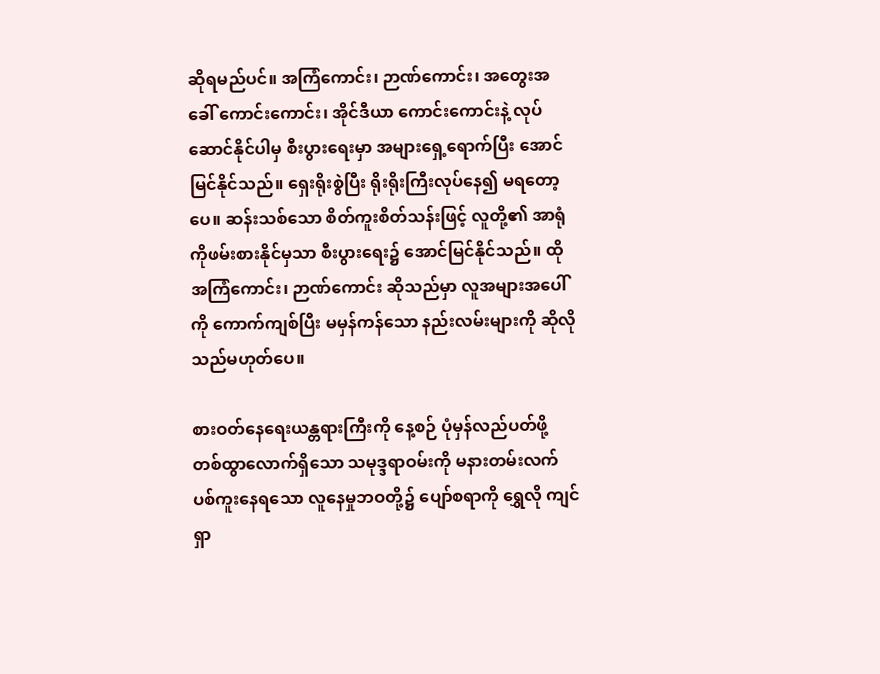ဆိုရမည်ပင်။ အကြံကောင်း၊ ဉာဏ်ကောင်း၊ အတွေးအခေါ် ကောင်းကောင်း၊ အိုင်ဒီယာ ကောင်းကောင်းနဲ့ လုပ်ဆောင်နိုင်ပါမှ စီးပွားရေးမှာ အများရှေ့ရောက်ပြီး အောင်မြင်နိုင်သည်။ ရှေးရိုးစွဲပြီး ရိုးရိုးကြီးလုပ်နေ၍ မရတော့ပေ။ ဆန်းသစ်သော စိတ်ကူးစိတ်သန်းဖြင့် လူတို့၏ အာရုံကိုဖမ်းစားနိုင်မှသာ စီးပွားရေး၌ အောင်မြင်နိုင်သည်။ ထိုအကြံကောင်း၊ ဉာဏ်ကောင်း ဆိုသည်မှာ လူအများအပေါ်ကို ကောက်ကျစ်ပြီး မမှန်ကန်သော နည်းလမ်းများကို ဆိုလိုသည်မဟုတ်ပေ။

စားဝတ်နေရေးယန္တရားကြီးကို နေ့စဉ် ပုံမှန်လည်ပတ်ဖို့ တစ်ထွာလောက်ရှိသော သမုဒ္ဒရာဝမ်းကို မနားတမ်းလက်ပစ်ကူးနေရသော လူနေမှုဘဝတို့၌ ပျော်စရာကို ရွှေလို ကျင်ရှာ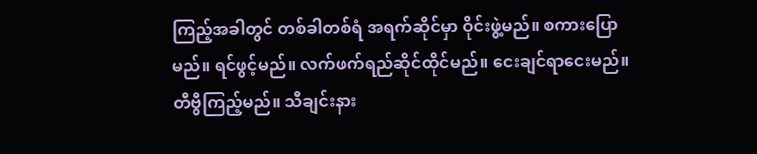ကြည့်အခါတွင် တစ်ခါတစ်ရံ အရက်ဆိုင်မှာ ဝိုင်းဖွဲ့မည်။ စကားပြောမည်။ ရင်ဖွင့်မည်။ လက်ဖက်ရည်ဆိုင်ထိုင်မည်။ ငေးချင်ရာငေးမည်။ တီဗွီကြည့်မည်။ သီချင်းနား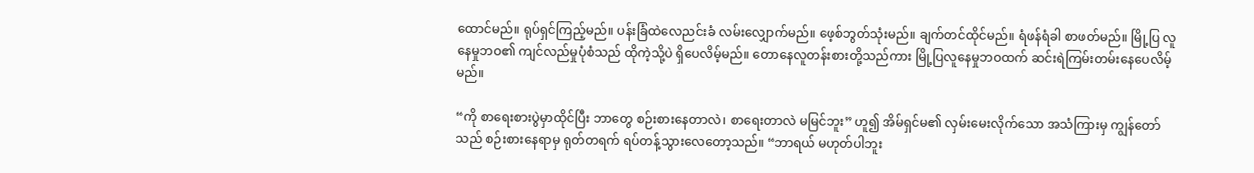ထောင်မည်။ ရုပ်ရှင်ကြည့်မည်။ ပန်းခြံထဲလေညင်းခံ လမ်းလျှောက်မည်။ ဖေ့စ်ဘွတ်သုံးမည်။ ချက်တင်ထိုင်မည်။ ရံဖန်ရံခါ စာဖတ်မည်။ မြို့ပြ လူနေမှုဘဝ၏ ကျင်လည်မှုပုံစံသည် ထိုကဲ့သို့ပဲ ရှိပေလိမ့်မည်။ တောနေလူတန်းစားတို့သည်ကား မြို့ပြလူနေမှုဘဝထက် ဆင်းရဲကြမ်းတမ်းနေပေလိမ့်မည်။

“ကို စာရေးစားပွဲမှာထိုင်ပြီး ဘာတွေ စဉ်းစားနေတာလဲ၊ စာရေးတာလဲ မမြင်ဘူး” ဟူ၍ အိမ်ရှင်မ၏ လှမ်းမေးလိုက်သော အသံကြားမှ ကျွန်တော်သည် စဉ်းစားနေရာမှ ရုတ်တရက် ရပ်တန့်သွားလေတော့သည်။ “ဘာရယ် မဟုတ်ပါဘူး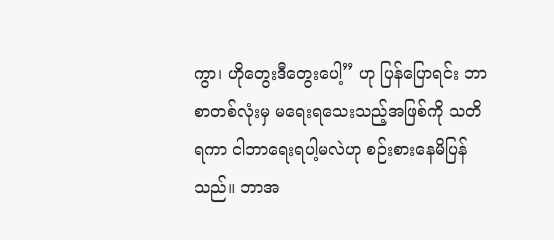ကွာ၊ ဟိုတွေးဒီတွေးပေါ့” ဟု ပြန်ပြောရင်း ဘာစာတစ်လုံးမှ မရေးရသေးသည့်အဖြစ်ကို သတိရကာ ငါဘာရေးရပါ့မလဲဟု စဉ်းစားနေမိပြန်သည်။ ဘာအ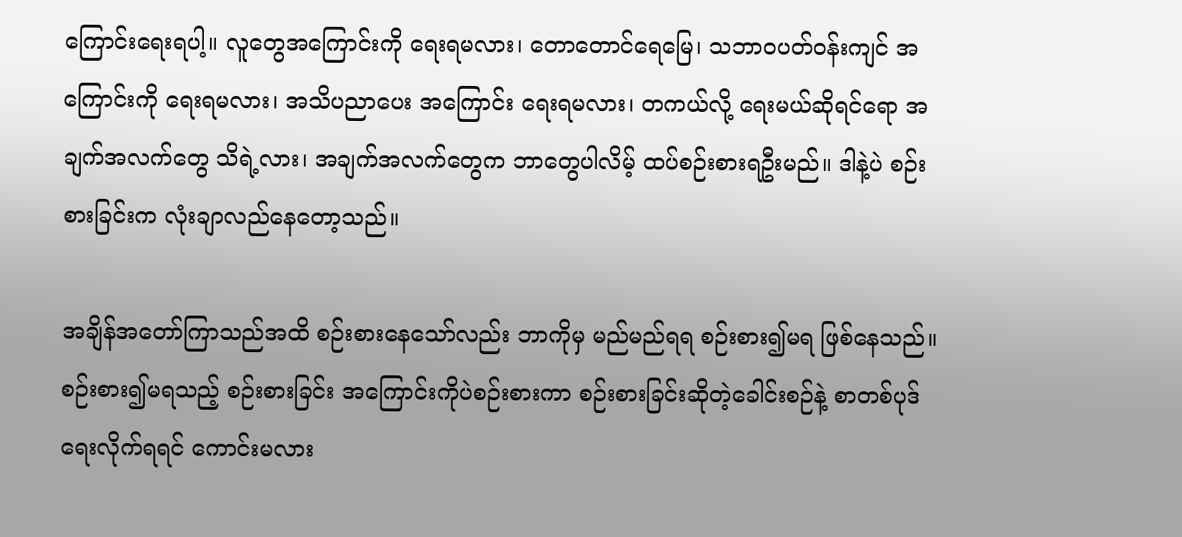ကြောင်းရေးရပါ့။ လူတွေအကြောင်းကို ရေးရမလား၊ တောတောင်ရေမြေ၊ သဘာဝပတ်ဝန်းကျင် အကြောင်းကို ရေးရမလား၊ အသိပညာပေး အကြောင်း ရေးရမလား၊ တကယ်လို့ ရေးမယ်ဆိုရင်ရော အချက်အလက်တွေ သိရဲ့လား၊ အချက်အလက်တွေက ဘာတွေပါလိမ့် ထပ်စဉ်းစားရဦးမည်။ ဒါနဲ့ပဲ စဉ်းစားခြင်းက လုံးချာလည်နေတော့သည်။

အချိန်အတော်ကြာသည်အထိ စဉ်းစားနေသော်လည်း ဘာကိုမှ မည်မည်ရရ စဉ်းစား၍မရ ဖြစ်နေသည်။ စဉ်းစား၍မရသည့် စဉ်းစားခြင်း အကြောင်းကိုပဲစဉ်းစားကာ စဉ်းစားခြင်းဆိုတဲ့ခေါင်းစဉ်နဲ့ စာတစ်ပုဒ်ရေးလိုက်ရရင် ကောင်းမလား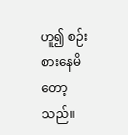ဟူ၍ စဉ်းစားနေမိတော့သည်။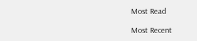Most Read

Most Recent